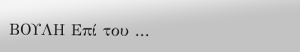ΒΟΥΛΗ Επί του ...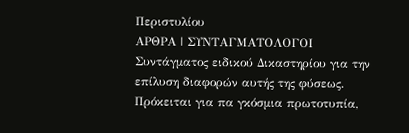Περιστυλίου
ΑΡΘΡΑ | ΣΥΝΤΑΓΜΑΤΟΛΟΓΟΙ
Συντάγματος ειδικού Δικαστηρίου για την επίλυση διαφορών αυτής της φύσεως. Πρόκειται για πα γκόσμια πρωτοτυπία,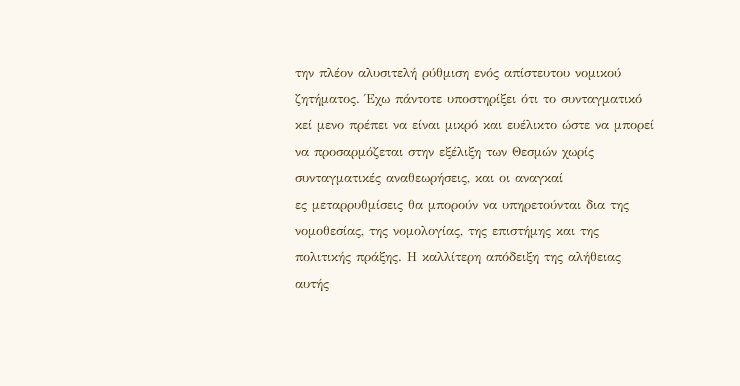την πλέον αλυσιτελή ρύθμιση ενός απίστευτου νομικού ζητήματος. Έχω πάντοτε υποστηρίξει ότι το συνταγματικό κεί μενο πρέπει να είναι μικρό και ευέλικτο ώστε να μπορεί να προσαρμόζεται στην εξέλιξη των Θεσμών χωρίς συνταγματικές αναθεωρήσεις, και οι αναγκαί
ες μεταρρυθμίσεις θα μπορούν να υπηρετούνται δια της νομοθεσίας, της νομολογίας, της επιστήμης και της πολιτικής πράξης. Η καλλίτερη απόδειξη της αλήθειας αυτής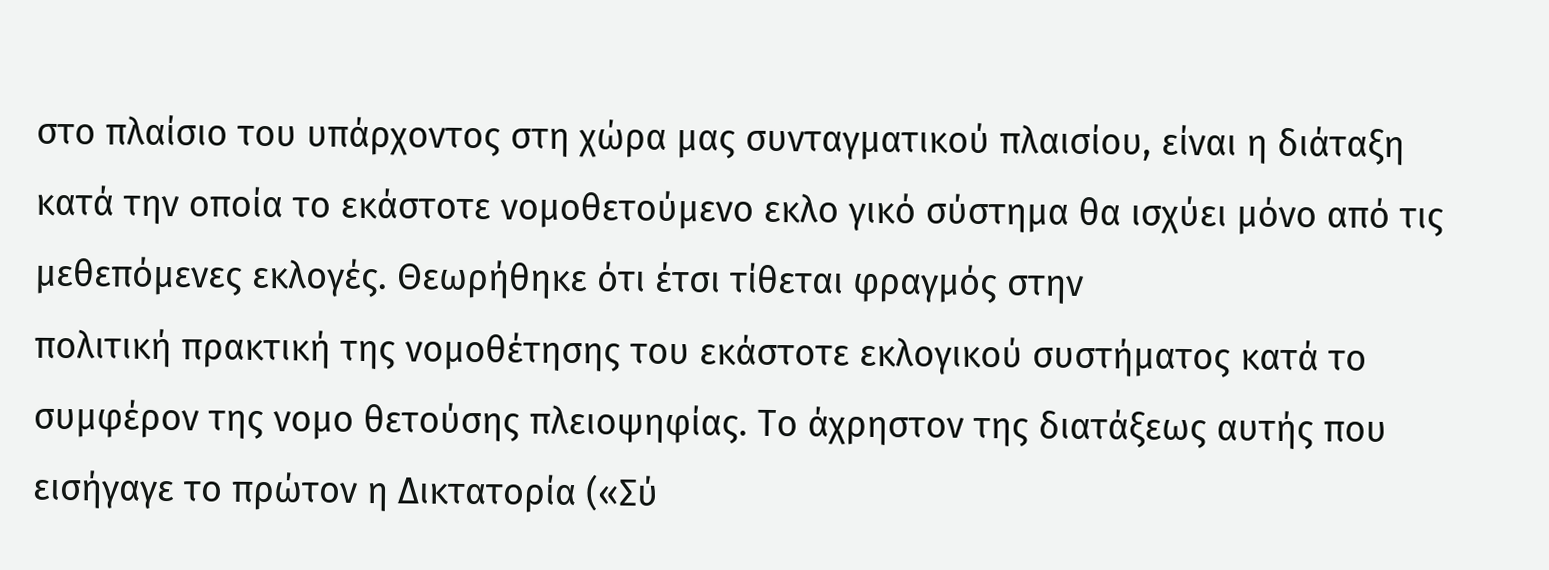στο πλαίσιο του υπάρχοντος στη χώρα μας συνταγματικού πλαισίου, είναι η διάταξη κατά την οποία το εκάστοτε νομοθετούμενο εκλο γικό σύστημα θα ισχύει μόνο από τις μεθεπόμενες εκλογές. Θεωρήθηκε ότι έτσι τίθεται φραγμός στην
πολιτική πρακτική της νομοθέτησης του εκάστοτε εκλογικού συστήματος κατά το συμφέρον της νομο θετούσης πλειοψηφίας. Το άχρηστον της διατάξεως αυτής που εισήγαγε το πρώτον η Δικτατορία («Σύ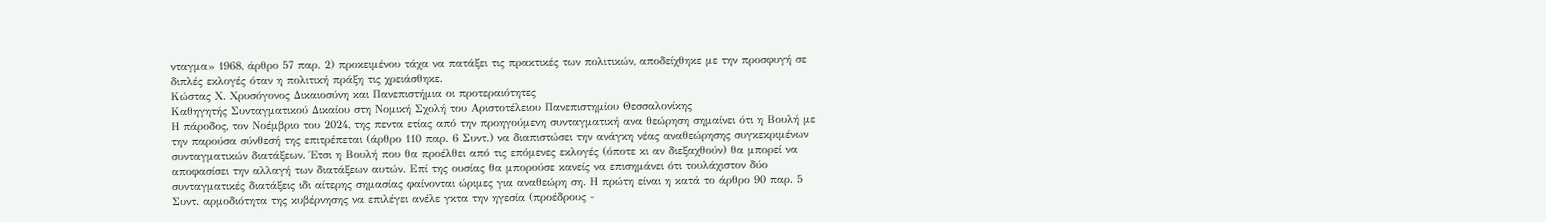νταγμα» 1968, άρθρο 57 παρ. 2) προκειμένου τάχα να πατάξει τις πρακτικές των πολιτικών, αποδείχθηκε με την προσφυγή σε διπλές εκλογές όταν η πολιτική πράξη τις χρειάσθηκε.
Κώστας Χ. Χρυσόγονος Δικαιοσύνη και Πανεπιστήμια οι προτεραιότητες
Καθηγητής Συνταγματικού Δικαίου στη Νομική Σχολή του Αριστοτέλειου Πανεπιστημίου Θεσσαλονίκης
Η πάροδος, τον Νοέμβριο του 2024, της πεντα ετίας από την προηγούμενη συνταγματική ανα θεώρηση σημαίνει ότι η Βουλή με την παρούσα σύνθεσή της επιτρέπεται (άρθρο 110 παρ. 6 Συντ.) να διαπιστώσει την ανάγκη νέας αναθεώρησης συγκεκριμένων συνταγματικών διατάξεων. Έτσι η Βουλή που θα προέλθει από τις επόμενες εκλογές (όποτε κι αν διεξαχθούν) θα μπορεί να αποφασίσει την αλλαγή των διατάξεων αυτών. Επί της ουσίας θα μπορούσε κανείς να επισημάνει ότι τουλάχιστον δύο συνταγματικές διατάξεις ιδι αίτερης σημασίας φαίνονται ώριμες για αναθεώρη ση. Η πρώτη είναι η κατά το άρθρο 90 παρ. 5 Συντ. αρμοδιότητα της κυβέρνησης να επιλέγει ανέλε γκτα την ηγεσία (προέδρους -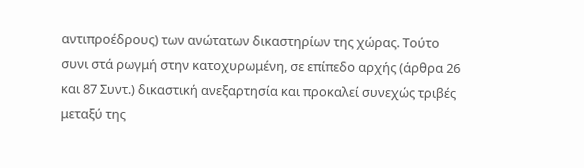αντιπροέδρους) των ανώτατων δικαστηρίων της χώρας. Τούτο συνι στά ρωγμή στην κατοχυρωμένη, σε επίπεδο αρχής (άρθρα 26 και 87 Συντ.) δικαστική ανεξαρτησία και προκαλεί συνεχώς τριβές μεταξύ της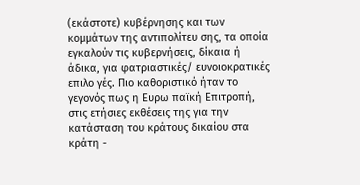(εκάστοτε) κυβέρνησης και των κομμάτων της αντιπολίτευ σης, τα οποία εγκαλούν τις κυβερνήσεις, δίκαια ή άδικα, για φατριαστικές/ ευνοιοκρατικές επιλο γές. Πιο καθοριστικό ήταν το γεγονός πως η Ευρω παϊκή Επιτροπή, στις ετήσιες εκθέσεις της για την κατάσταση του κράτους δικαίου στα κράτη -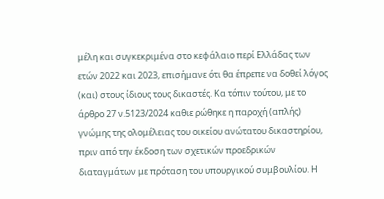μέλη και συγκεκριμένα στο κεφάλαιο περί Ελλάδας των ετών 2022 και 2023, επισήμανε ότι θα έπρεπε να δοθεί λόγος (και) στους ίδιους τους δικαστές. Κα τόπιν τούτου, με το άρθρο 27 ν.5123/2024 καθιε ρώθηκε η παροχή (απλής) γνώμης της ολομέλειας του οικείου ανώτατου δικαστηρίου, πριν από την έκδοση των σχετικών προεδρικών διαταγμάτων με πρόταση του υπουργικού συμβουλίου. Η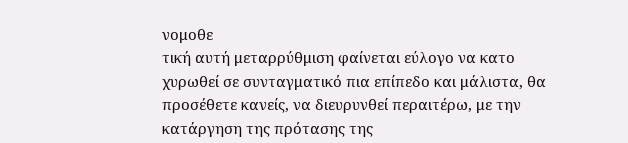νομοθε
τική αυτή μεταρρύθμιση φαίνεται εύλογο να κατο χυρωθεί σε συνταγματικό πια επίπεδο και μάλιστα, θα προσέθετε κανείς, να διευρυνθεί περαιτέρω, με την κατάργηση της πρότασης της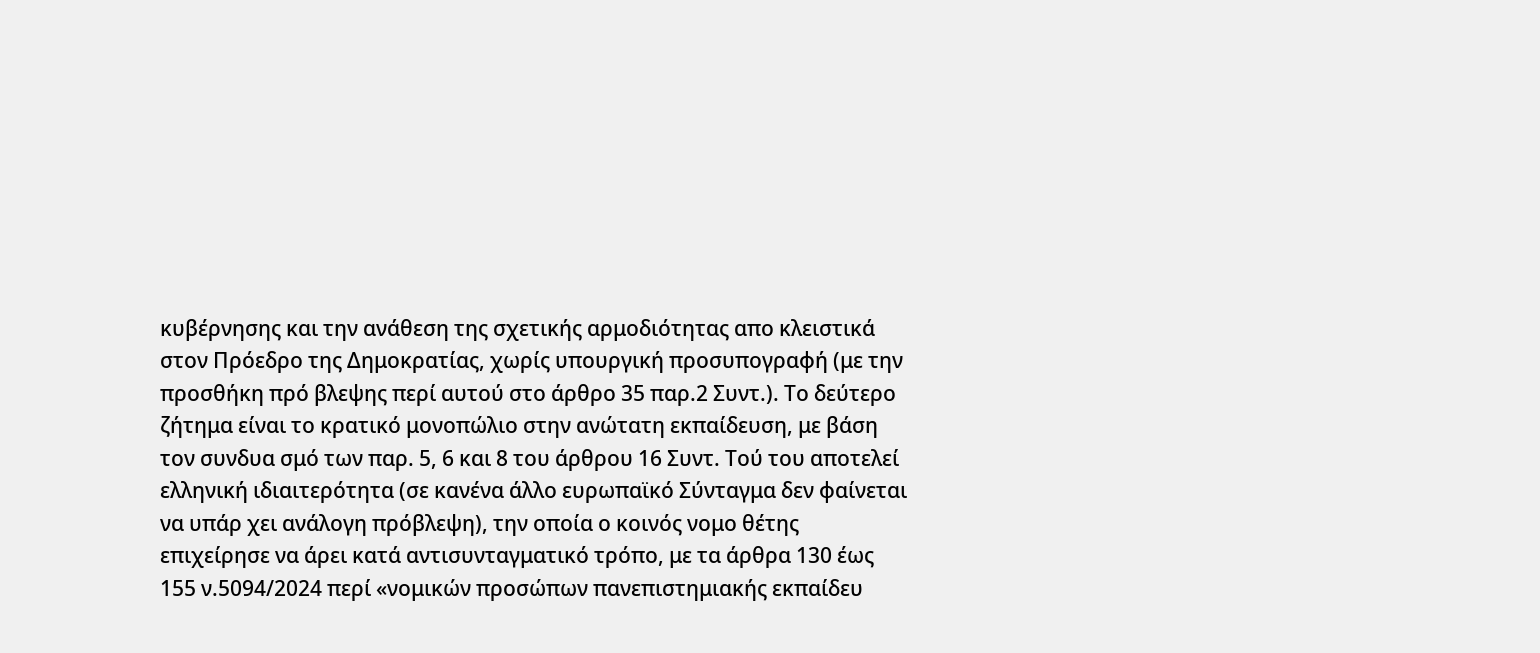κυβέρνησης και την ανάθεση της σχετικής αρμοδιότητας απο κλειστικά στον Πρόεδρο της Δημοκρατίας, χωρίς υπουργική προσυπογραφή (με την προσθήκη πρό βλεψης περί αυτού στο άρθρο 35 παρ.2 Συντ.). Το δεύτερο ζήτημα είναι το κρατικό μονοπώλιο στην ανώτατη εκπαίδευση, με βάση τον συνδυα σμό των παρ. 5, 6 και 8 του άρθρου 16 Συντ. Τού του αποτελεί ελληνική ιδιαιτερότητα (σε κανένα άλλο ευρωπαϊκό Σύνταγμα δεν φαίνεται να υπάρ χει ανάλογη πρόβλεψη), την οποία ο κοινός νομο θέτης επιχείρησε να άρει κατά αντισυνταγματικό τρόπο, με τα άρθρα 130 έως 155 ν.5094/2024 περί «νομικών προσώπων πανεπιστημιακής εκπαίδευ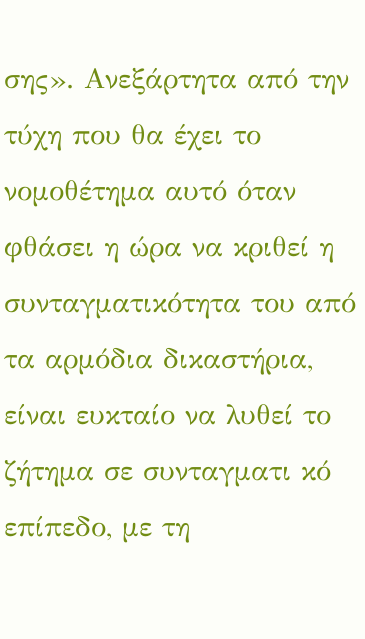σης». Ανεξάρτητα από την τύχη που θα έχει το νομοθέτημα αυτό όταν φθάσει η ώρα να κριθεί η συνταγματικότητα του από τα αρμόδια δικαστήρια, είναι ευκταίο να λυθεί το ζήτημα σε συνταγματι κό επίπεδο, με τη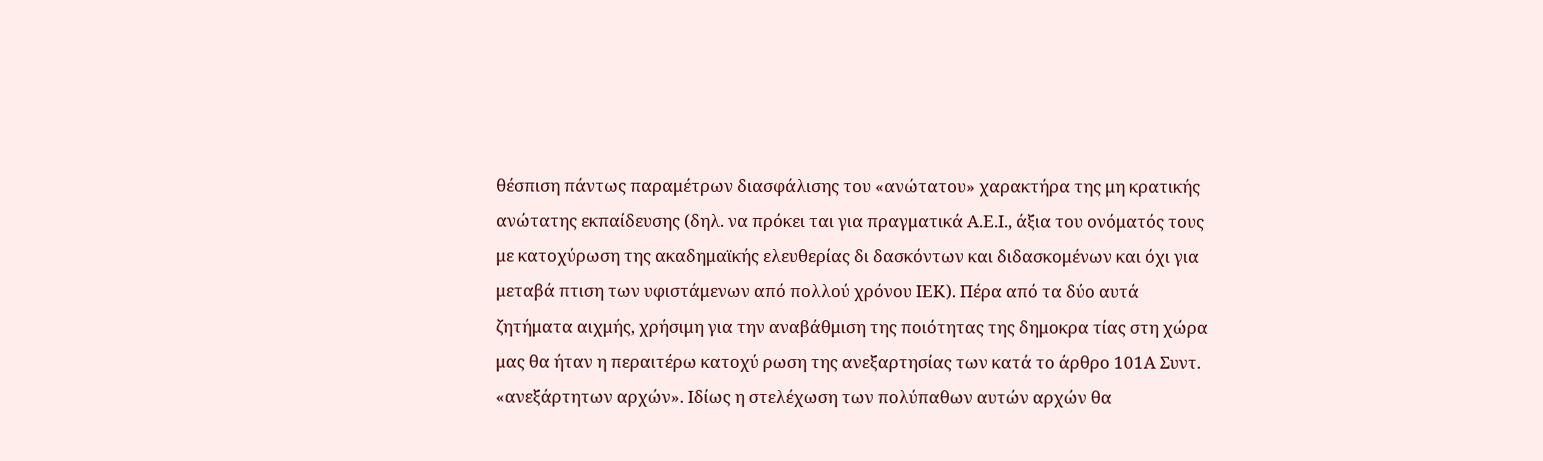θέσπιση πάντως παραμέτρων διασφάλισης του «ανώτατου» χαρακτήρα της μη κρατικής ανώτατης εκπαίδευσης (δηλ. να πρόκει ται για πραγματικά Α.Ε.Ι., άξια του ονόματός τους
με κατοχύρωση της ακαδημαϊκής ελευθερίας δι δασκόντων και διδασκομένων και όχι για μεταβά πτιση των υφιστάμενων από πολλού χρόνου ΙΕΚ). Πέρα από τα δύο αυτά ζητήματα αιχμής, χρήσιμη για την αναβάθμιση της ποιότητας της δημοκρα τίας στη χώρα μας θα ήταν η περαιτέρω κατοχύ ρωση της ανεξαρτησίας των κατά το άρθρο 101Α Συντ. «ανεξάρτητων αρχών». Ιδίως η στελέχωση των πολύπαθων αυτών αρχών θα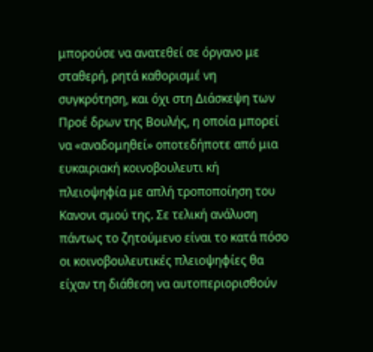μπορούσε να ανατεθεί σε όργανο με σταθερή, ρητά καθορισμέ νη συγκρότηση, και όχι στη Διάσκεψη των Προέ δρων της Βουλής, η οποία μπορεί να «αναδομηθεί» οποτεδήποτε από μια ευκαιριακή κοινοβουλευτι κή πλειοψηφία με απλή τροποποίηση του Κανονι σμού της. Σε τελική ανάλυση πάντως το ζητούμενο είναι το κατά πόσο οι κοινοβουλευτικές πλειοψηφίες θα είχαν τη διάθεση να αυτοπεριορισθούν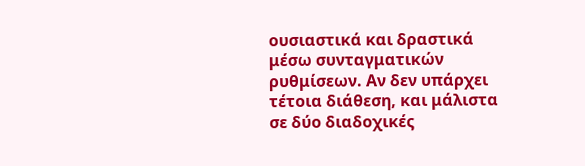ουσιαστικά και δραστικά μέσω συνταγματικών ρυθμίσεων. Αν δεν υπάρχει τέτοια διάθεση, και μάλιστα σε δύο διαδοχικές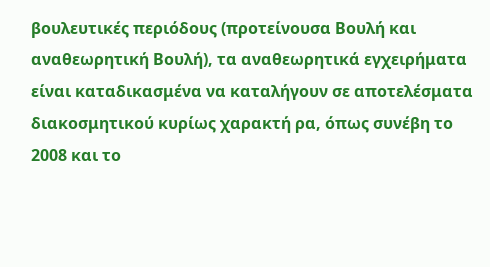βουλευτικές περιόδους (προτείνουσα Βουλή και αναθεωρητική Βουλή), τα αναθεωρητικά εγχειρήματα είναι καταδικασμένα να καταλήγουν σε αποτελέσματα διακοσμητικού κυρίως χαρακτή ρα, όπως συνέβη το 2008 και το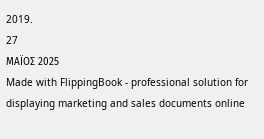2019.
27
ΜΑΪΟΣ 2025
Made with FlippingBook - professional solution for displaying marketing and sales documents online